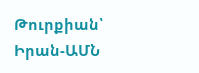Թուրքիան՝ Իրան-ԱՄՆ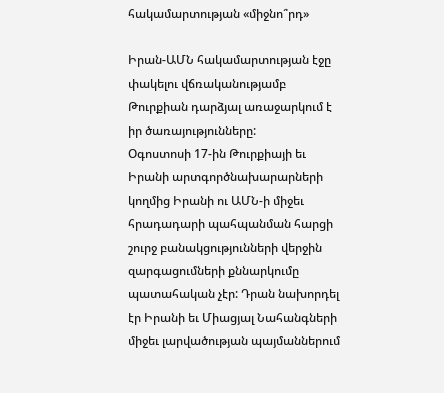հակամարտության «միջնո՞րդ»

Իրան-ԱՄՆ հակամարտության էջը փակելու վճռականությամբ Թուրքիան դարձյալ առաջարկում է իր ծառայությունները:
Օգոստոսի 17-ին Թուրքիայի եւ Իրանի արտգործնախարարների կողմից Իրանի ու ԱՄՆ-ի միջեւ հրադադարի պահպանման հարցի շուրջ բանակցությունների վերջին զարգացումների քննարկումը պատահական չէր: Դրան նախորդել էր Իրանի եւ Միացյալ Նահանգների միջեւ լարվածության պայմաններում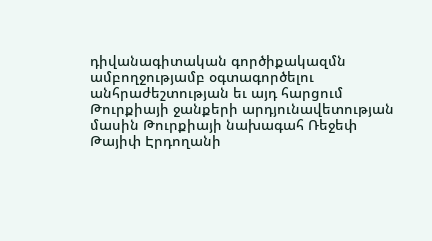դիվանագիտական գործիքակազմն ամբողջությամբ օգտագործելու անհրաժեշտության եւ այդ հարցում Թուրքիայի ջանքերի արդյունավետության մասին Թուրքիայի նախագահ Ռեջեփ Թայիփ Էրդողանի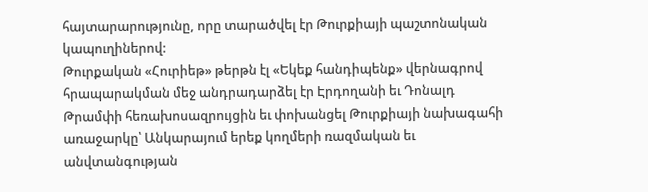հայտարարությունը, որը տարածվել էր Թուրքիայի պաշտոնական կապուղիներով:
Թուրքական «Հուրիեթ» թերթն էլ «Եկեք հանդիպենք» վերնագրով հրապարակման մեջ անդրադարձել էր Էրդողանի եւ Դոնալդ Թրամփի հեռախոսազրույցին եւ փոխանցել Թուրքիայի նախագահի առաջարկը՝ Անկարայում երեք կողմերի ռազմական եւ անվտանգության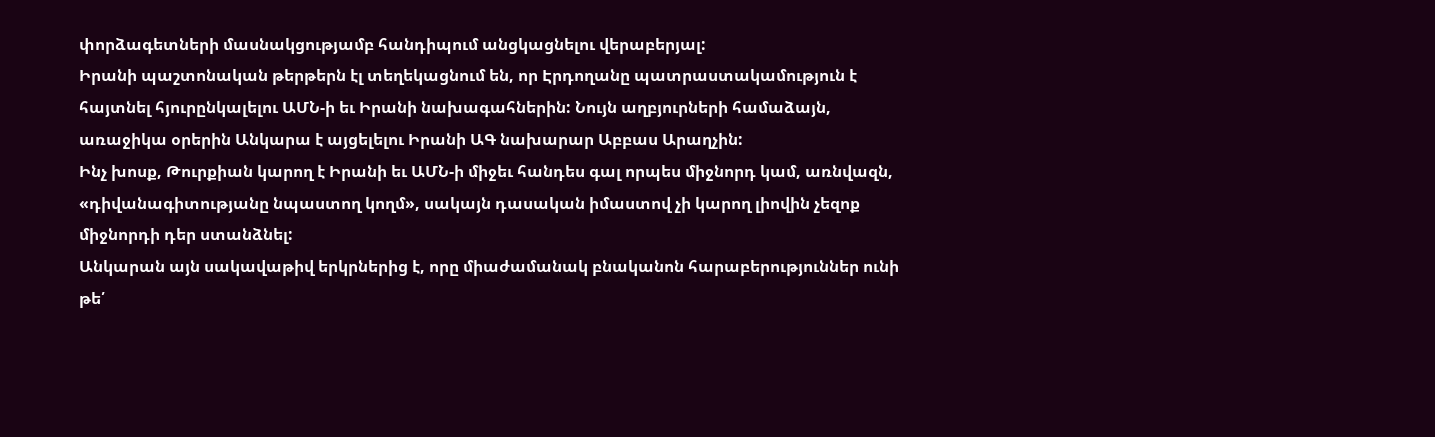փորձագետների մասնակցությամբ հանդիպում անցկացնելու վերաբերյալ:
Իրանի պաշտոնական թերթերն էլ տեղեկացնում են, որ Էրդողանը պատրաստակամություն է հայտնել հյուրընկալելու ԱՄՆ-ի եւ Իրանի նախագահներին: Նույն աղբյուրների համաձայն, առաջիկա օրերին Անկարա է այցելելու Իրանի ԱԳ նախարար Աբբաս Արաղչին:
Ինչ խոսք, Թուրքիան կարող է Իրանի եւ ԱՄՆ-ի միջեւ հանդես գալ որպես միջնորդ կամ, առնվազն, «դիվանագիտությանը նպաստող կողմ», սակայն դասական իմաստով չի կարող լիովին չեզոք միջնորդի դեր ստանձնել:
Անկարան այն սակավաթիվ երկրներից է, որը միաժամանակ բնականոն հարաբերություններ ունի թե՛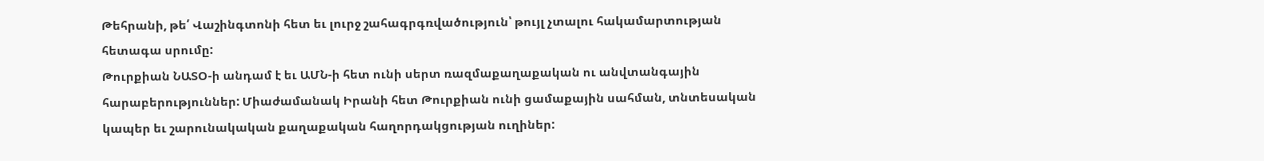Թեհրանի, թե՛ Վաշինգտոնի հետ եւ լուրջ շահագրգռվածություն՝ թույլ չտալու հակամարտության հետագա սրումը:
Թուրքիան ՆԱՏՕ-ի անդամ է եւ ԱՄՆ-ի հետ ունի սերտ ռազմաքաղաքական ու անվտանգային հարաբերություններ: Միաժամանակ Իրանի հետ Թուրքիան ունի ցամաքային սահման, տնտեսական կապեր եւ շարունակական քաղաքական հաղորդակցության ուղիներ: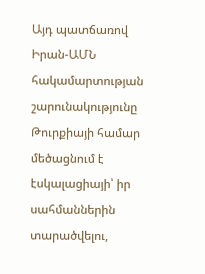Այդ պատճառով Իրան-ԱՄՆ հակամարտության շարունակությունը Թուրքիայի համար մեծացնում է էսկալացիայի՝ իր սահմաններին տարածվելու,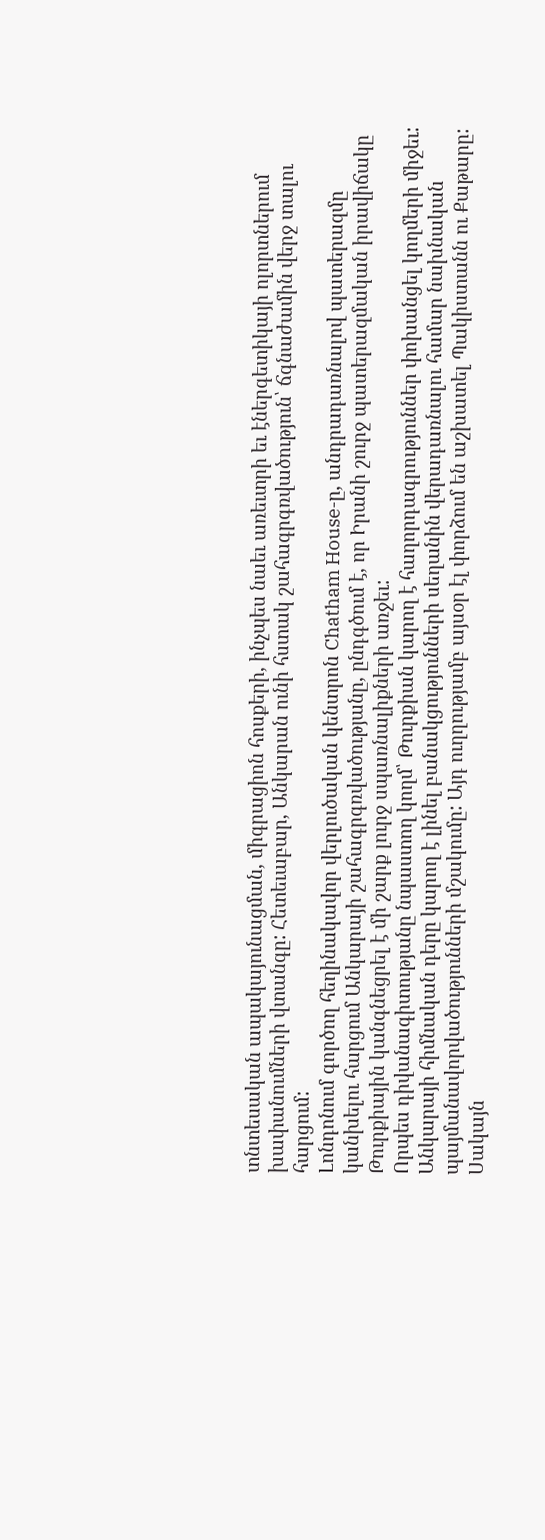տնտեսական ապակայունացման, միգրացիոն հոսքերի, ինչպես նաեւ առեւտրի եւ էներգետիկայի ոլորտներում խափանումների վտանգը: Հետեւաբար, Անկարան ունի հստակ շահագրգռվածություն՝ ճգնաժամին վերջ տալու հարցում:
Լոնդոնում գործող հեղինակավոր վերլուծական կենտրոն Chatham House-ը, անդրադառնալով պատերազմը կանխելու հարցում Անկարայի շահագրգռվածությանը, ընդգծում է, որ Իրանի շուրջ պատերազմական իրավիճակը Թուրքիային կանգնեցրել է մի շարք լուրջ սպառնալիքների առջեւ:
Որպես դիվանագիտությանը նպաստող կողմ՝ Թուրքիան կարող է հաղորդագրություններ փոխանցել կողմերի միջեւ: Անկարայի հիմնական դերը կարող է լինել բանակցությունների սեղանին վերադառնալու համար նախնական պայմանավորվածությունների մշակումը: Այդ ուղղությամբ այսօր էլ փորձում են աշխատել Պակիստանն ու Քաթարը:
Սակայն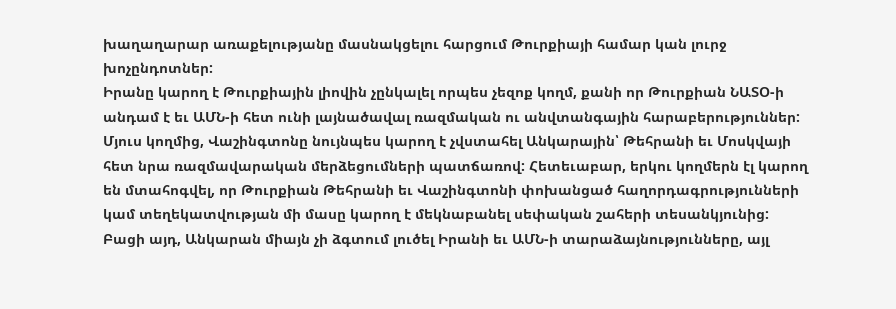խաղաղարար առաքելությանը մասնակցելու հարցում Թուրքիայի համար կան լուրջ խոչընդոտներ:
Իրանը կարող է Թուրքիային լիովին չընկալել որպես չեզոք կողմ, քանի որ Թուրքիան ՆԱՏՕ-ի անդամ է եւ ԱՄՆ-ի հետ ունի լայնածավալ ռազմական ու անվտանգային հարաբերություններ: Մյուս կողմից, Վաշինգտոնը նույնպես կարող է չվստահել Անկարային՝ Թեհրանի եւ Մոսկվայի հետ նրա ռազմավարական մերձեցումների պատճառով: Հետեւաբար, երկու կողմերն էլ կարող են մտահոգվել, որ Թուրքիան Թեհրանի եւ Վաշինգտոնի փոխանցած հաղորդագրությունների կամ տեղեկատվության մի մասը կարող է մեկնաբանել սեփական շահերի տեսանկյունից:
Բացի այդ, Անկարան միայն չի ձգտում լուծել Իրանի եւ ԱՄՆ-ի տարաձայնությունները, այլ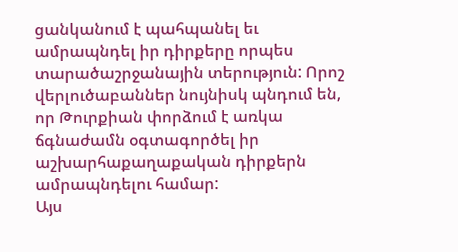ցանկանում է պահպանել եւ ամրապնդել իր դիրքերը որպես տարածաշրջանային տերություն: Որոշ վերլուծաբաններ նույնիսկ պնդում են, որ Թուրքիան փորձում է առկա ճգնաժամն օգտագործել իր աշխարհաքաղաքական դիրքերն ամրապնդելու համար:
Այս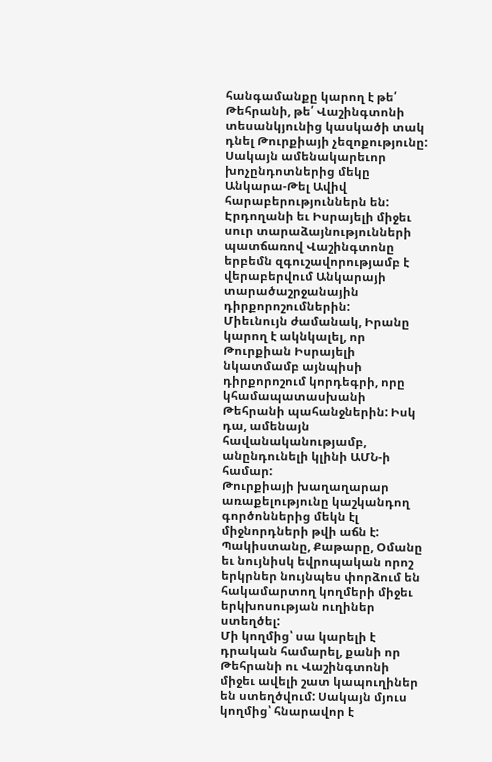հանգամանքը կարող է թե՛ Թեհրանի, թե՛ Վաշինգտոնի տեսանկյունից կասկածի տակ դնել Թուրքիայի չեզոքությունը:
Սակայն ամենակարեւոր խոչընդոտներից մեկը Անկարա-Թել Ավիվ հարաբերություններն են: Էրդողանի եւ Իսրայելի միջեւ սուր տարաձայնությունների պատճառով Վաշինգտոնը երբեմն զգուշավորությամբ է վերաբերվում Անկարայի տարածաշրջանային դիրքորոշումներին:
Միեւնույն ժամանակ, Իրանը կարող է ակնկալել, որ Թուրքիան Իսրայելի նկատմամբ այնպիսի դիրքորոշում կորդեգրի, որը կհամապատասխանի Թեհրանի պահանջներին: Իսկ դա, ամենայն հավանականությամբ, անընդունելի կլինի ԱՄՆ-ի համար:
Թուրքիայի խաղաղարար առաքելությունը կաշկանդող գործոններից մեկն էլ միջնորդների թվի աճն է: Պակիստանը, Քաթարը, Օմանը եւ նույնիսկ եվրոպական որոշ երկրներ նույնպես փորձում են հակամարտող կողմերի միջեւ երկխոսության ուղիներ ստեղծել:
Մի կողմից՝ սա կարելի է դրական համարել, քանի որ Թեհրանի ու Վաշինգտոնի միջեւ ավելի շատ կապուղիներ են ստեղծվում: Սակայն մյուս կողմից՝ հնարավոր է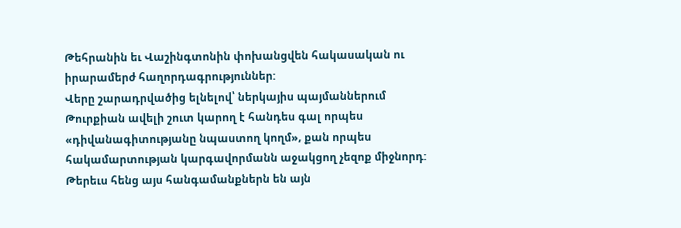Թեհրանին եւ Վաշինգտոնին փոխանցվեն հակասական ու իրարամերժ հաղորդագրություններ:
Վերը շարադրվածից ելնելով՝ ներկայիս պայմաններում Թուրքիան ավելի շուտ կարող է հանդես գալ որպես «դիվանագիտությանը նպաստող կողմ», քան որպես հակամարտության կարգավորմանն աջակցող չեզոք միջնորդ:
Թերեւս հենց այս հանգամանքներն են այն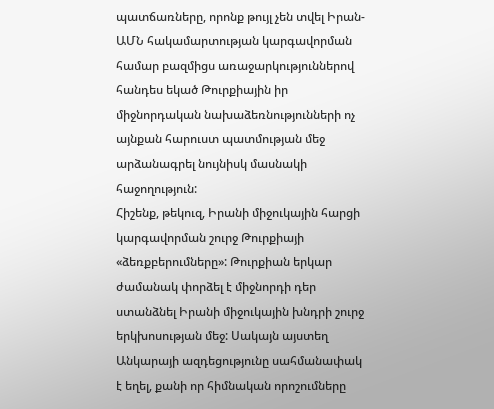պատճառները, որոնք թույլ չեն տվել Իրան-ԱՄՆ հակամարտության կարգավորման համար բազմիցս առաջարկություններով հանդես եկած Թուրքիային իր միջնորդական նախաձեռնությունների ոչ այնքան հարուստ պատմության մեջ արձանագրել նույնիսկ մասնակի հաջողություն:
Հիշենք, թեկուզ, Իրանի միջուկային հարցի կարգավորման շուրջ Թուրքիայի «ձեռքբերումները»: Թուրքիան երկար ժամանակ փորձել է միջնորդի դեր ստանձնել Իրանի միջուկային խնդրի շուրջ երկխոսության մեջ: Սակայն այստեղ Անկարայի ազդեցությունը սահմանափակ է եղել, քանի որ հիմնական որոշումները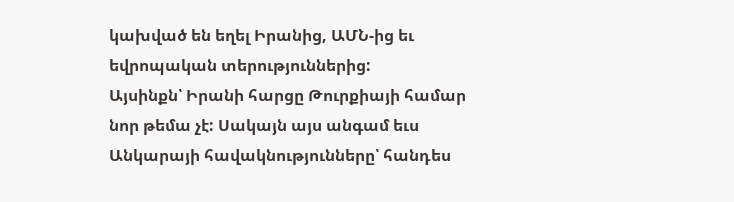կախված են եղել Իրանից, ԱՄՆ-ից եւ եվրոպական տերություններից:
Այսինքն՝ Իրանի հարցը Թուրքիայի համար նոր թեմա չէ: Սակայն այս անգամ եւս Անկարայի հավակնությունները՝ հանդես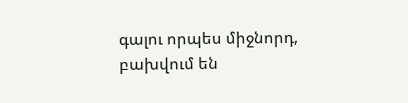գալու որպես միջնորդ, բախվում են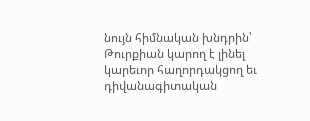նույն հիմնական խնդրին՝ Թուրքիան կարող է լինել կարեւոր հաղորդակցող եւ դիվանագիտական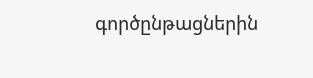գործընթացներին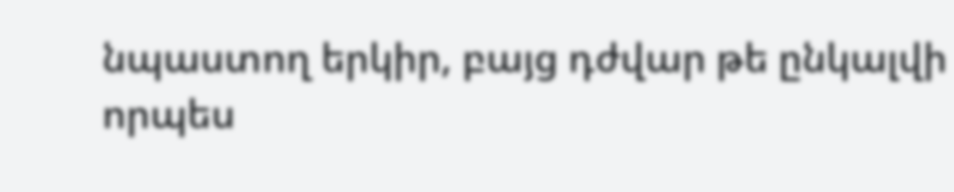նպաստող երկիր, բայց դժվար թե ընկալվի որպես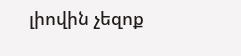լիովին չեզոք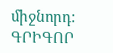միջնորդ:
ԳՐԻԳՈՐ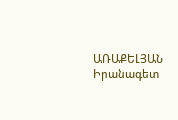ԱՌԱՔԵԼՅԱՆ
Իրանագետ